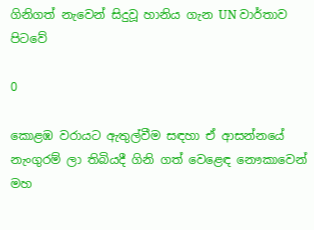ගිනිගත් නැවෙන් සිදුවූ හානිය ගැන UN වාර්තාව පිටවේ

0

කොළඹ වරායට ඇතුල්වීම සඳහා ඒ ආසන්නයේ නැංගුරම් ලා තිබියදී ගිනි ගත් වෙළෙඳ නෞකාවෙන් මහ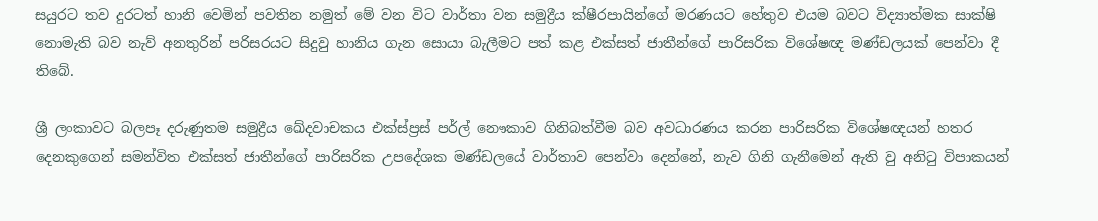සයුරට තව දුරටත් හානි වෙමින් පවතින නමුත් මේ වන විට වාර්තා වන සමුද්‍රීය ක්ෂීරපායින්ගේ මරණයට හේතුව එයම බවට විද්‍යාත්මක සාක්ෂි නොමැති බව නැව් අනතුරින් පරිසරයට සිදුවු හානිය ගැන සොයා බැලීමට පත් කළ එක්සත් ජාතීන්ගේ පාරිසරික විශේෂඥ මණ්ඩලයක් පෙන්වා දී තිබේ.

ශ්‍රී ලංකාවට බලපෑ දරුණුතම සමුද්‍රීය ඛේදවාචකය එක්ස්ප්‍රස් පර්ල් නෞකාව ගිනිබත්වීම බව අවධාරණය කරන පාරිසරික විශේෂඥයන් හතර දෙනකුගෙන් සමන්විත එක්සත් ජාතීන්ගේ පාරිසරික උපදේශක මණ්ඩලයේ වාර්තාව පෙන්වා දෙන්නේ, නැව ගිනි ගැනීමෙන් ඇති වු අනිටු විපාකයන්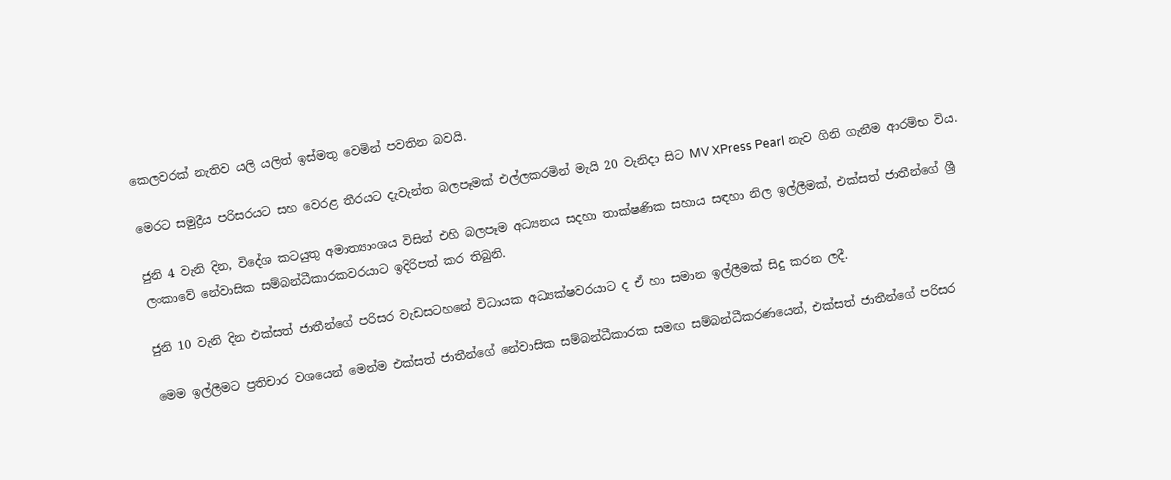කෙලවරක් නැතිව යලි යලිත් ඉස්මතු වෙමින් පවතින බවයි.

මෙරට සමුද්‍රීය පරිසරයට සහ වෙරළ තීරයට දැවැන්ත බලපෑමක් එල්ලකරමින් මැයි 20 වැනිදා සිට MV XPress Pearl නැව ගිනි ගැනීම ආරම්භ විය.

ජුනි 4 වැනි දින, විදේශ කටයුතු අමාත්‍යාංශය විසින් එහි බලපෑම අධ්‍යනය සදහා තාක්ෂණික සහාය සඳහා නිල ඉල්ලීමක්, එක්සත් ජාතීන්ගේ ශ්‍රී ලංකාවේ නේවාසික සම්බන්ධීකාරකවරයාට ඉදිරිපත් කර තිබුනි.

ජුනි 10 වැනි දින එක්සත් ජාතීන්ගේ පරිසර වැඩසටහනේ විධායක අධ්‍යක්ෂවරයාට ද ඒ හා සමාන ඉල්ලීමක් සිදු කරන ලදී.

මෙම ඉල්ලීමට ප්‍රතිචාර වශයෙන් මෙන්ම එක්සත් ජාතීන්ගේ නේවාසික සම්බන්ධීකාරක සමඟ සම්බන්ධීකරණයෙන්, එක්සත් ජාතීන්ගේ පරිසර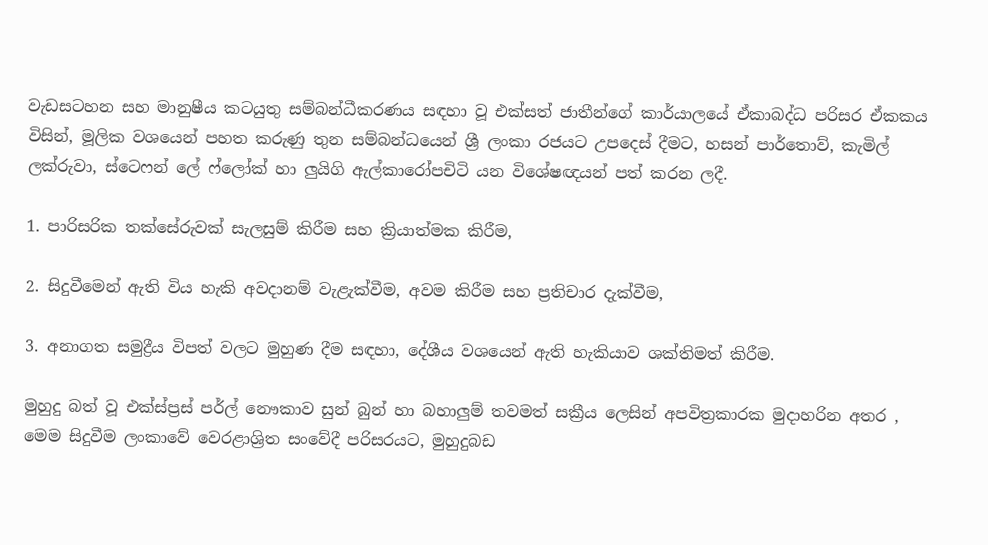වැඩසටහන සහ මානුෂීය කටයුතු සම්බන්ධීකරණය සඳහා වූ එක්සත් ජාතීන්ගේ කාර්යාලයේ ඒකාබද්ධ පරිසර ඒකකය විසින්, මූලික වශයෙන් පහත කරුණු තුන සම්බන්ධයෙන් ශ්‍රී ලංකා රජයට උපදෙස් දීමට, හසන් පාර්තොව්, කැමිල් ලක්රුවා, ස්ටෙෆන් ලේ ෆ්ලෝක් හා ලුයිගි ඇල්කාරෝපචිටි යන විශේෂඥයන් පත් කරන ලදී.

1. පාරිසරික තක්සේරුවක් සැලසුම් කිරීම සහ ක්‍රියාත්මක කිරීම,

2. සිදුවීමෙන් ඇති විය හැකි අවදානම් වැළැක්වීම, අවම කිරීම සහ ප්‍රතිචාර දැක්වීම,

3. අනාගත සමුද්‍රීය විපත් වලට මුහුණ දීම සඳහා, දේශීය වශයෙන් ඇති හැකියාව ශක්තිමත් කිරීම.

මුහුදු බත් වූ එක්ස්ප්‍රස් පර්ල් නෞකාව සුන් බුන් හා බහාලුම් තවමත් සක්‍රීය ලෙසින් අපවිත්‍රකාරක මුදාහරින අතර , මෙම සිදුවීම ලංකාවේ වෙරළාශ්‍රිත සංවේදී පරිසරයට, මුහුදුබඩ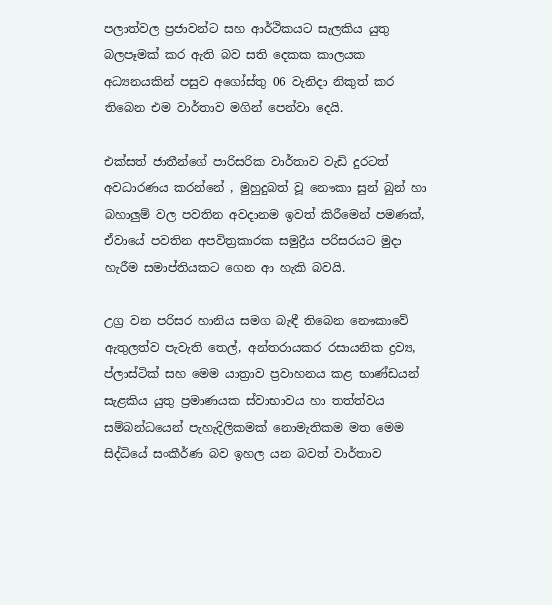පලාත්වල ප්‍රජාවන්ට සහ ආර්ථිකයට සැලකිය යුතු බලපෑමක් කර ඇති බව සති දෙකක කාලයක අධ්‍යනයකින් පසුව අගෝස්තු 06 වැනිදා නිකුත් කර තිබෙන එම වාර්තාව මගින් පෙන්වා දෙයි.

එක්සත් ජාතීන්ගේ පාරිසරික වාර්තාව වැඩි දුරටත් අවධාරණය කරන්නේ , මුහුදුබත් වූ නෞකා සුන් බුන් හා බහාලුම් වල පවතින අවදානම ඉවත් කිරීමෙන් පමණක්, ඒවායේ පවතින අපවිත්‍රකාරක සමුද්‍රීය පරිසරයට මුදා හැරීම සමාප්තියකට ගෙන ආ හැකි බවයි.

උග්‍ර වන පරිසර හානිය සමග බැඳී තිබෙන නෞකාවේ ඇතුලත්ව පැවැති තෙල්, අන්තරායකර රසායනික ද්‍රව්‍ය, ප්ලාස්ටික් සහ මෙම යාත්‍රාව ප්‍රවාහනය කළ භාණ්ඩයන් සැළකිය යුතු ප්‍රමාණයක ස්වාභාවය හා තත්ත්වය සම්බන්ධයෙන් පැහැදිලිකමක් නොමැතිකම මත මෙම සිද්ධියේ සංකීර්ණ බව ඉහල යන බවත් වාර්තාව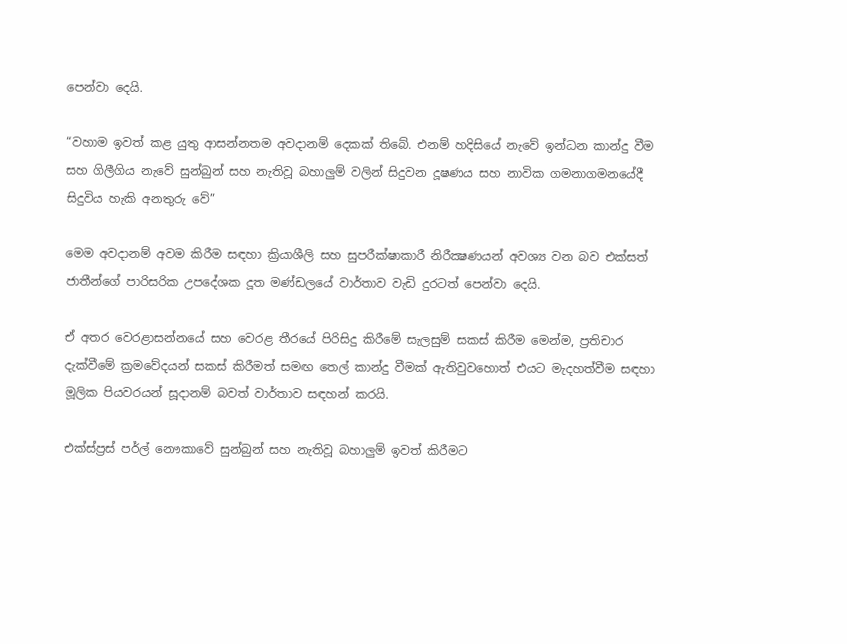පෙන්වා දෙයි.

“වහාම ඉවත් කළ යුතු ආසන්නතම අවදානම් දෙකක් තිබේ. එනම් හදිසියේ නැවේ ඉන්ධන කාන්දු වීම සහ ගිලීගිය නැවේ සුන්බුන් සහ නැතිවූ බහාලුම් වලින් සිදුවන දූෂණය සහ නාවික ගමනාගමනයේදී සිදුවිය හැකි අනතුරු වේ”

මෙම අවදානම් අවම කිරීම සඳහා ක්‍රියාශීලි සහ සුපරීක්ෂාකාරී නිරීක්‍ෂණයන් අවශ්‍ය වන බව එක්සත් ජාතීන්ගේ පාරිසරික උපදේශක දූත මණ්ඩලයේ වාර්තාව වැඩි දුරටත් පෙන්වා දෙයි.

ඒ අතර වෙරළාසන්නයේ සහ වෙරළ තීරයේ පිරිසිදු කිරීමේ සැලසුම් සකස් කිරීම මෙන්ම, ප්‍රතිචාර දැක්වීමේ ක්‍රමවේදයන් සකස් කිරීමත් සමඟ තෙල් කාන්දු වීමක් ඇතිවුවහොත් එයට මැදහත්වීම සඳහා මූලික පියවරයන් සූදානම් බවත් වාර්තාව සඳහන් කරයි.

එක්ස්ප්‍රස් පර්ල් නෞකාවේ සුන්බුන් සහ නැතිවූ බහාලුම් ඉවත් කිරීමට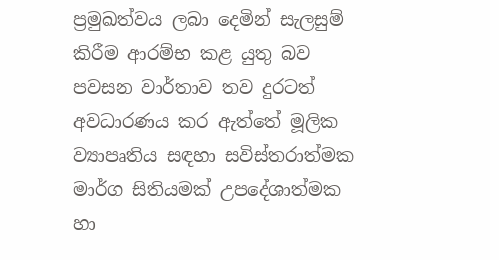ප්‍රමුඛත්වය ලබා දෙමින් සැලසුම් කිරීම ආරම්භ කළ යුතු බව පවසන වාර්තාව තව දුරටත් අවධාරණය කර ඇත්තේ මූලික ව්‍යාපෘතිය සඳහා සවිස්තරාත්මක මාර්ග සිතියමක් උපදේශාත්මක හා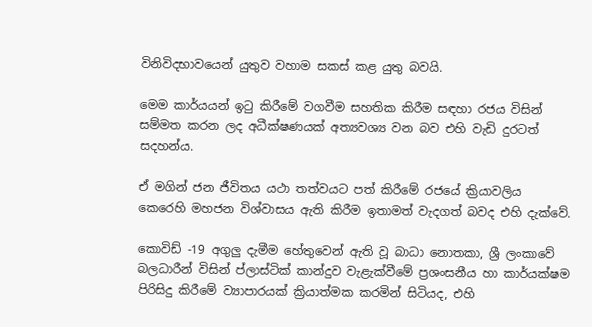විනිවිදභාවයෙන් යුතුව වහාම සකස් කළ යුතු බවයි.

මෙම කාර්යයන් ඉටු කිරීමේ වගවීම සහතික කිරීම සඳහා රජය විසින් සම්මත කරන ලද අධීක්ෂණයක් අත්‍යවශ්‍ය වන බව එහි වැඩි දුරටත් සදහන්ය.

ඒ මගින් ජන ජීවිතය යථා තත්වයට පත් කිරීමේ රජයේ ක්‍රියාවලිය කෙරෙහි මහජන විශ්වාසය ඇති කිරීම ඉතාමත් වැදගත් බවද එහි දැක්වේ.

කොවිඩ් -19 අගුලු දැමීම හේතුවෙන් ඇති වූ බාධා නොතකා, ශ්‍රී ලංකාවේ බලධාරීන් විසින් ප්ලාස්ටික් කාන්දුව වැළැක්වීමේ ප්‍රශංසනීය හා කාර්යක්ෂම පිරිසිදු කිරීමේ ව්‍යාපාරයක් ක්‍රියාත්මක කරමින් සිටියද, එහි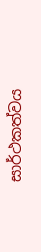සාර්ථකත්වය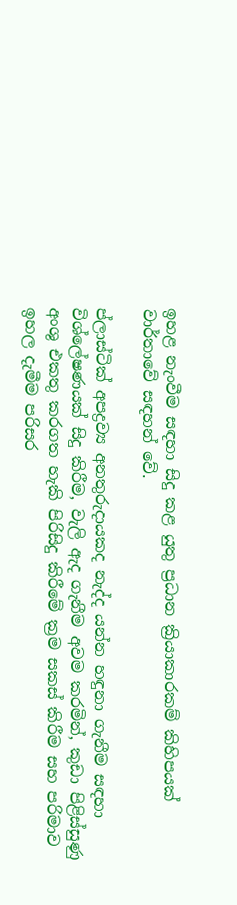ඉහළ නැංවීම සඳහා සිදු කළ යුතු ප්‍රධාන ක්‍රියාකාරකම් කිහිපයක් වාර්තාවේ සඳහන් වේ.

ප්ලාස්ටික් අපද්‍රව්‍ය අනතුරුදායකද නැද්ද යන්න හඳුනා ගැනීම සඳහා විශ්ලේෂණයක් සිදු කිරීම, වැලි ඇද ගැනීම අවම කරමින්, කුඩා පිළිස්සුණු අංශු එකතු කරගත හැකි පිරිසිදු කිරීමේ ක්‍රම සකස් කිරීම සහ පරිමාව ඉහල දැමීම පරිසර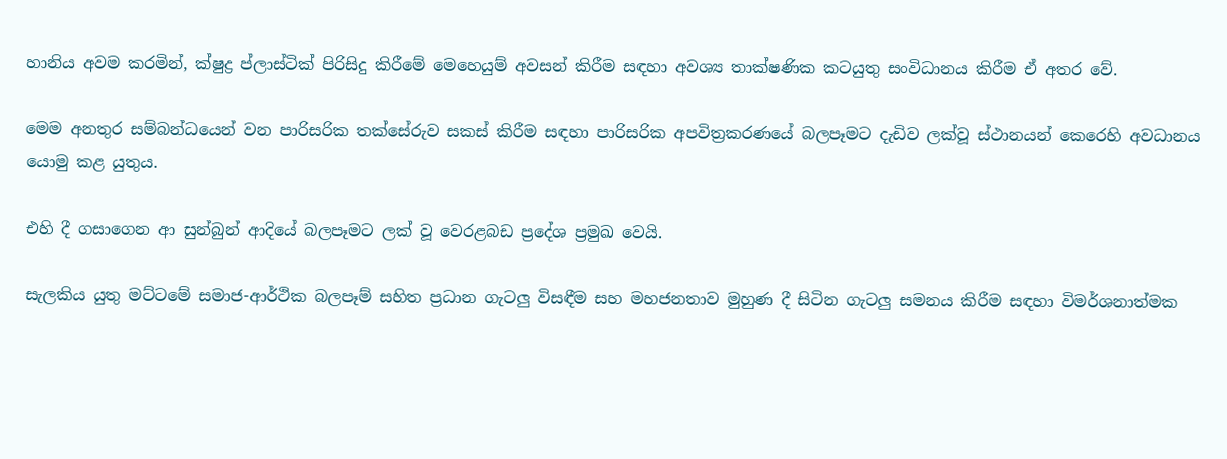හානිය අවම කරමින්, ක්ෂුද්‍ර ප්ලාස්ටික් පිරිසිදු කිරීමේ මෙහෙයුම් අවසන් කිරීම සඳහා අවශ්‍ය තාක්ෂණික කටයුතු සංවිධානය කිරීම ඒ අතර වේ.

මෙම අනතුර සම්බන්ධයෙන් වන පාරිසරික තක්සේරුව සකස් කිරීම සඳහා පාරිසරික අපවිත්‍රකරණයේ බලපෑමට දැඩිව ලක්වූ ස්ථානයන් කෙරෙහි අවධානය යොමු කළ යුතුය.

එහි දී ගසාගෙන ආ සුන්බුන් ආදියේ බලපෑමට ලක් වූ වෙරළබඩ ප්‍රදේශ ප්‍රමුඛ වෙයි.

සැලකිය යුතු මට්ටමේ සමාජ-ආර්ථික බලපෑම් සහිත ප්‍රධාන ගැටලු විසඳීම සහ මහජනතාව මුහුණ දී සිටින ගැටලු සමනය කිරීම සඳහා විමර්ශනාත්මක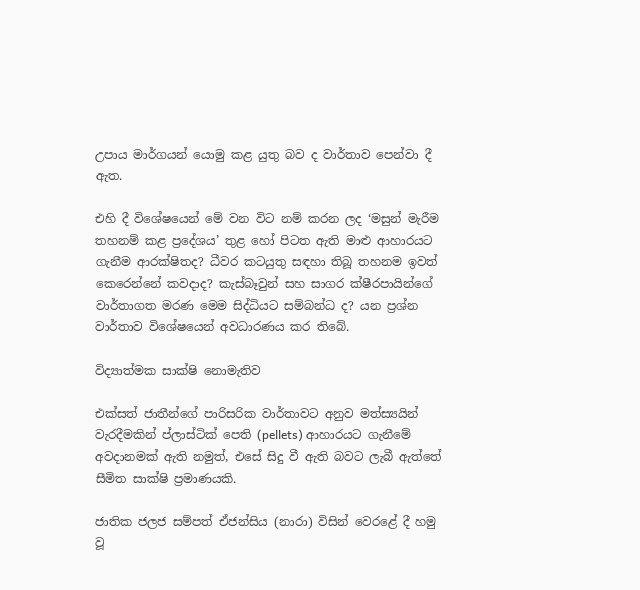උපාය මාර්ගයන් යොමු කළ යුතු බව ද වාර්තාව පෙන්වා දී ඇත.

එහි දී විශේෂයෙන් මේ වන විට නම් කරන ලද ‘මසුන් මැරීම තහනම් කළ ප්‍රදේශය’ තුළ හෝ පිටත ඇති මාළු ආහාරයට ගැනීම ආරක්ෂිතද? ධීවර කටයුතු සඳහා තිබූ තහනම ඉවත් කෙරෙන්නේ කවදාද? කැස්බෑවුන් සහ සාගර ක්ෂීරපායින්ගේ වාර්තාගත මරණ මෙම සිද්ධියට සම්බන්ධ ද? යන ප්‍රශ්න වාර්තාව විශේෂයෙන් අවධාරණය කර තිබේ.

විද්‍යාත්මක සාක්ෂි නොමැතිව

එක්සත් ජාතීන්ගේ පාරිසරික වාර්තාවට අනුව මත්ස්‍යයින් වැරදීමකින් ප්ලාස්ටික් පෙති (pellets) ආහාරයට ගැනීමේ අවදානමක් ඇති නමුත්, එසේ සිදු වී ඇති බවට ලැබී ඇත්තේ සීමිත සාක්ෂි ප්‍රමාණයකි.

ජාතික ජලජ සම්පත් ඒජන්සිය (නාරා) විසින් වෙරළේ දී හමු වූ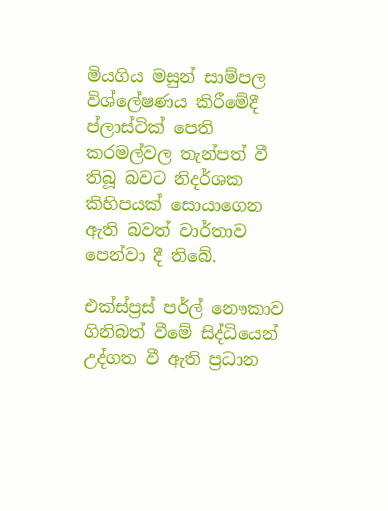මියගිය මසුන් සාම්පල විශ්ලේෂණය කිරීමේදී ප්ලාස්ටික් පෙති කරමල්වල තැන්පත් වී තිබූ බවට නිදර්ශක කිහිපයක් සොයාගෙන ඇති බවත් වාර්තාව පෙන්වා දී තිබේ.

එක්ස්ප්‍රස් පර්ල් නෞකාව ගිනිබත් වීමේ සිද්ධියෙන් උද්ගත වී ඇති ප්‍රධාන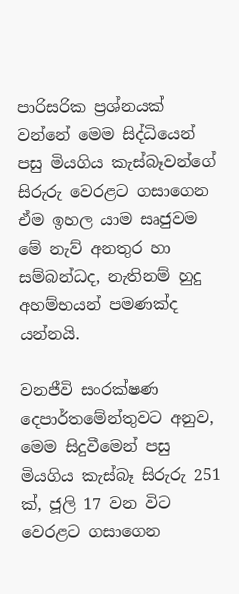පාරිසරික ප්‍රශ්නයක් වන්නේ මෙම සිද්ධියෙන් පසු මියගිය කැස්බෑවන්ගේ සිරුරු වෙරළට ගසාගෙන ඒම ඉහල යාම සෘජුවම මේ නැව් අනතුර හා සම්බන්ධද, නැතිනම් හුදු අහම්භයන් පමණක්ද යන්නයි.

වනජීවි සංරක්ෂණ දෙපාර්තමේන්තුවට අනුව, මෙම සිදුවීමෙන් පසු මියගිය කැස්බෑ සිරුරු 251 ක්, ජූලි 17 වන විට වෙරළට ගසාගෙන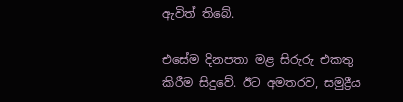ඇවිත් තිබේ.

එසේම දිනපතා මළ සිරුරු එකතු කිරීම සිදුවේ. ඊට අමතරව, සමුද්‍රීය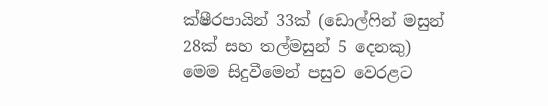ක්ෂීරපායින් 33ක් (ඩොල්ෆින් මසුන් 28ක් සහ තල්මසුන් 5 දෙනකු) මෙම සිදුවීමෙන් පසුව වෙරළට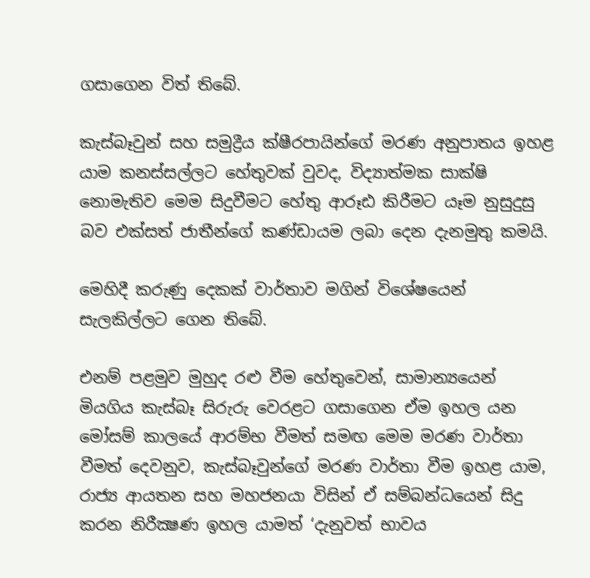ගසාගෙන විත් තිබේ.

කැස්බෑවුන් සහ සමුද්‍රීය ක්ෂීරපායින්ගේ මරණ අනුපාතය ඉහළ යාම කනස්සල්ලට හේතුවක් වුවද, විද්‍යාත්මක සාක්ෂි නොමැතිව මෙම සිදුවීමට හේතු ආරූඪ කිරීමට යෑම නුසුදුසු බව එක්සත් ජාතීන්ගේ කණ්ඩායම ලබා දෙන දැනමුතු කමයි.

මෙහිදී කරුණු දෙකක් වාර්තාව මගින් විශේෂයෙන් සැලකිල්ලට ගෙන තිබේ.

එනම් පළමුව මුහුද රළු වීම හේතුවෙන්, සාමාන්‍යයෙන් මියගිය කැස්බෑ සිරුරු වෙරළට ගසාගෙන ඒම ඉහල යන මෝසම් කාලයේ ආරම්භ වීමත් සමඟ මෙම මරණ වාර්තා වීමත් දෙවනුව, කැස්බෑවුන්ගේ මරණ වාර්තා වීම ඉහළ යාම, රාජ්‍ය ආයතන සහ මහජනයා විසින් ඒ සම්බන්ධයෙන් සිදු කරන නිරීක්‍ෂණ ඉහල යාමත් ‘දැනුවත් භාවය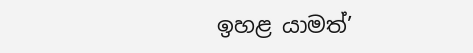ඉහළ යාමත්’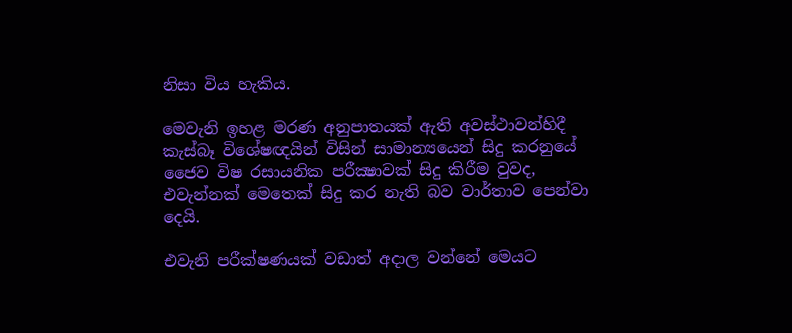නිසා විය හැකිය.

මෙවැනි ඉහළ මරණ අනුපාතයක් ඇති අවස්ථාවන්හිදී කැස්බෑ විශේෂඥයින් විසින් සාමාන්‍යයෙන් සිදු කරනුයේ ජෛව විෂ රසායනික පරීක්‍ෂාවක් සිදු කිරීම වුවද, එවැන්නක් මෙතෙක් සිදු කර නැති බව වාර්තාව පෙන්වා දෙයි.

එවැනි පරීක්ෂණයක් වඩාත් අදාල වන්නේ මෙයට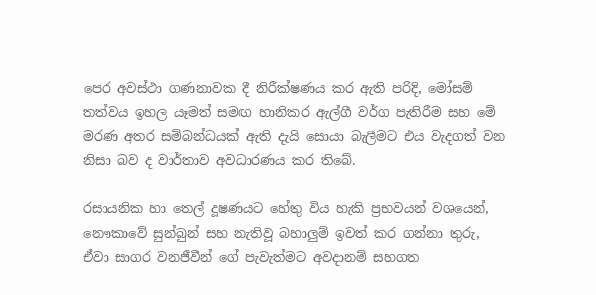පෙර අවස්ථා ගණනාවක දී නිරීක්ෂණය කර ඇති පරිදි, මෝසම් තත්වය ඉහල යෑමත් සමඟ හානිකර ඇල්ගී වර්ග පැතිරීම සහ මේ මරණ අතර සම්බන්ධයක් ඇති දැයි සොයා බැලීමට එය වැදගත් වන නිසා බව ද වාර්තාව අවධාරණය කර තිබේ.

රසායනික හා තෙල් දූෂණයට හේතු විය හැකි ප්‍රභවයන් වශයෙන්, නෞකාවේ සුන්බුන් සහ නැතිවූ බහාලුම් ඉවත් කර ගන්නා තුරු, ඒවා සාගර වනජීවීන් ගේ පැවැත්මට අවදානම් සහගත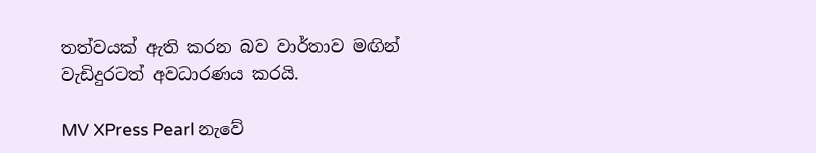තත්වයක් ඇති කරන බව වාර්තාව මඟින් වැඩිදුරටත් අවධාරණය කරයි.

MV XPress Pearl නැවේ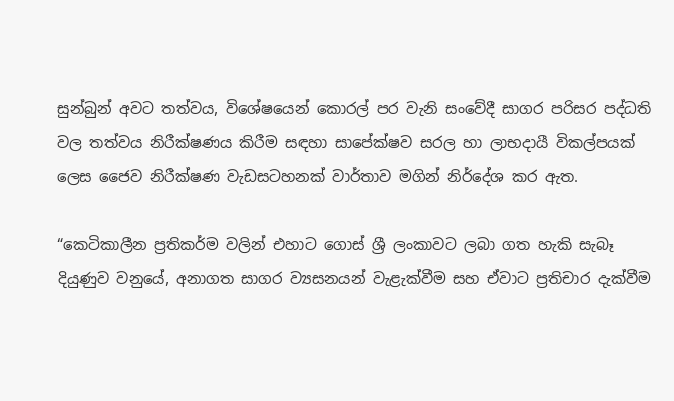සුන්බුන් අවට තත්වය, විශේෂයෙන් කොරල් පර වැනි සංවේදී සාගර පරිසර පද්ධති වල තත්වය නිරීක්ෂණය කිරීම සඳහා සාපේක්ෂව සරල හා ලාභදායී විකල්පයක් ලෙස ජෛව නිරීක්ෂණ වැඩසටහනක් වාර්තාව මගින් නිර්දේශ කර ඇත.

“කෙටිකාලීන ප්‍රතිකර්ම වලින් එහාට ගොස් ශ්‍රී ලංකාවට ලබා ගත හැකි සැබෑ දියුණුව වනුයේ, අනාගත සාගර ව්‍යසනයන් වැළැක්වීම සහ ඒවාට ප්‍රතිචාර දැක්වීම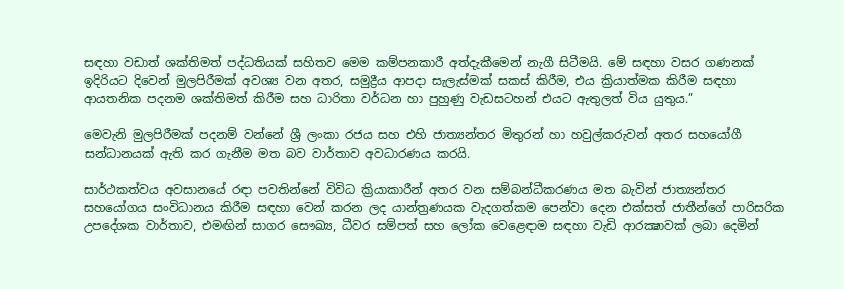සඳහා වඩාත් ශක්තිමත් පද්ධතියක් සහිතව මෙම කම්පනකාරී අත්දැකීමෙන් නැගී සිටීමයි. මේ සඳහා වසර ගණනක් ඉදිරියට දිවෙන් මුලපිරීමක් අවශ්‍ය වන අතර, සමුද්‍රීය ආපදා සැලැස්මක් සකස් කිරීම, එය ක්‍රියාත්මක කිරීම සඳහා ආයතනික පදනම ශක්තිමත් කිරීම සහ ධාරිතා වර්ධන හා පුහුණු වැඩසටහන් එයට ඇතුලත් විය යුතුය.”

මෙවැනි මුලපිරීමක් පදනම් වන්නේ ශ්‍රී ලංකා රජය සහ එහි ජාත්‍යන්තර මිතුරන් හා හවුල්කරුවන් අතර සහයෝගී සන්ධානයක් ඇති කර ගැනීම මත බව වාර්තාව අවධාරණය කරයි.

සාර්ථකත්වය අවසානයේ රඳා පවතින්නේ විවිධ ක්‍රියාකාරීන් අතර වන සම්බන්ධීකරණය මත බැවින් ජාත්‍යන්තර සහයෝගය සංවිධානය කිරීම සඳහා වෙන් කරන ලද යාන්ත්‍රණයක වැදගත්කම පෙන්වා දෙන එක්සත් ජාතීන්ගේ පාරිසරික උපදේශක වාර්තාව, එමඟින් සාගර සෞඛ්‍ය, ධීවර සම්පත් සහ ලෝක වෙළෙඳාම සඳහා වැඩි ආරක්‍ෂාවක් ලබා දෙමින්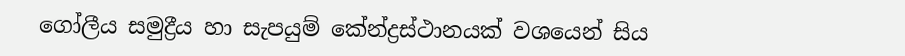ගෝලීය සමුද්‍රීය හා සැපයුම් කේන්ද්‍රස්ථානයක් වශයෙන් සිය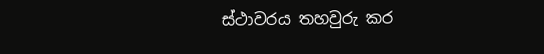ස්ථාවරය තහවුරු කර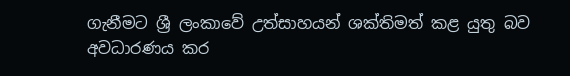ගැනීමට ශ්‍රී ලංකාවේ උත්සාහයන් ශක්තිමත් කළ යුතු බව අවධාරණය කර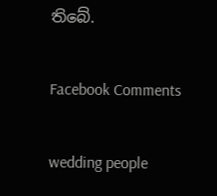තිබේ.

Facebook Comments

wedding people